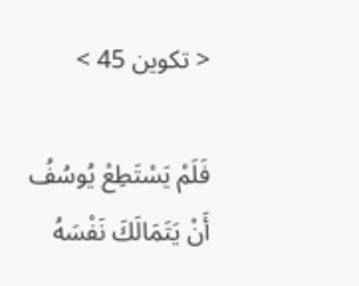< تكوين 45 >

فَلَمْ يَسْتَطِعْ يُوسُفُ أَنْ يَتَمَالَكَ نَفْسَهُ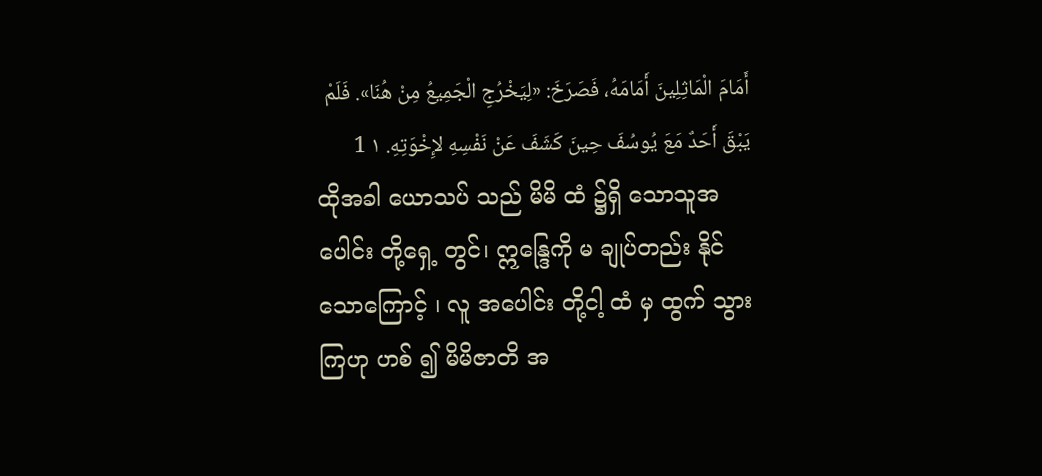أَمَامَ الْمَاثِلِينَ أَمَامَهُ، فَصَرَخَ: «لِيَخْرُجِ الْجَمِيعُ مِنْ هُنَا». فَلَمْ يَبْقَ أَحَدٌ مَعَ يُوسُفَ حِينَ كَشَفَ عَنْ نَفْسِهِ لإِخْوَتِهِ. ١ 1
ထိုအခါ ယောသပ် သည် မိမိ ထံ ၌ရှိ သောသူအပေါင်း တို့ရှေ့ တွင်၊ ဣန္ဒြေကို မ ချုပ်တည်း နိုင် သောကြောင့် ၊ လူ အပေါင်း တို့ငါ့ ထံ မှ ထွက် သွားကြဟု ဟစ် ၍ မိမိဇာတိ အ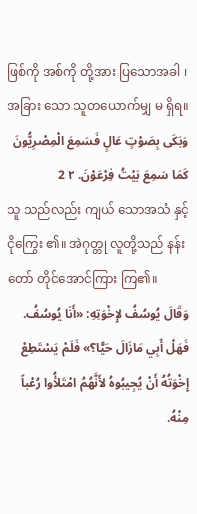ဖြစ်ကို အစ်ကို တို့အား ပြသောအခါ ၊ အခြား သော သူတယောက်မျှ မ ရှိရ။
وَبَكَى بِصَوْتٍ عَالٍ فَسَمِعَ الْمِصْرِيُّونَ كَمَا سَمِعَ بَيْتُ فِرْعَوْنَ. ٢ 2
သူ သည်လည်း ကျယ် သောအသံ နှင့် ငိုကြွေး ၏။ အဲဂုတ္တု လူတို့သည် နန်းတော် တိုင်အောင်ကြား ကြ၏။
وَقَالَ يُوسُفُ لإِخْوَتِهِ: «أَنَا يُوسُفُ. فَهَلْ أَبِي مَازَالَ حَيًّا؟» فَلَمْ يَسْتَطِعْ إِخْوَتُهُ أَنْ يُجِيبُوهُ لأَنَّهُمُ امْتَلأُوا رُعْباً مِنْهُ.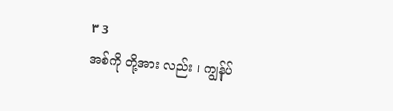٣ 3
အစ်ကို တို့အား လည်း ၊ ကျွန်ုပ်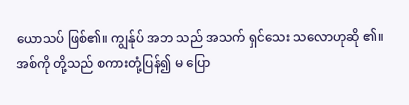ယောသပ် ဖြစ်၏။ ကျွန်ုပ် အဘ သည် အသက် ရှင်သေး သလောဟုဆို ၏။ အစ်ကို တို့သည် စကားတုံ့ပြန်၍ မ ပြော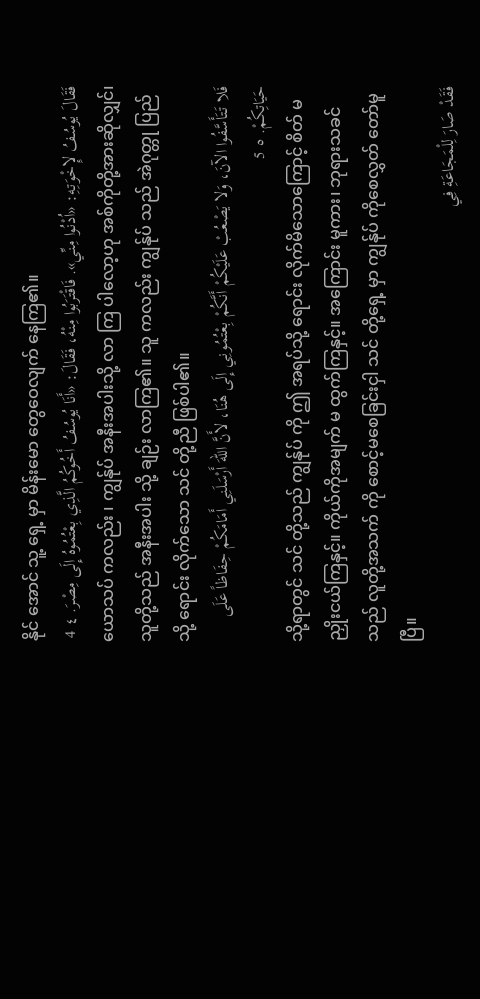နိုင် အောင် သူ့ ရှေ့ မှာ မိန်းမော တွေဝေလျက် နေကြ၏။
فَقَالَ يُوسُفُ لإِخْوَتِهِ: «اُدْنُوا مِنِّي». فَاقْتَرَبُوا مِنْهُ، فَقَالَ: «أَنَا يُوسُفُ أَخُوكُمُ الَّذِي بِعْتُمُوهُ إِلَى مِصْرَ. ٤ 4
ယောသပ် ကလည်း ၊ ကျွန်ုပ် အနီးအပါးသို့ လာ ကြ ပါလော့ဟု အစ်ကိုတို့အားဆိုလျှင်၊ သူတို့သည် အနီးအပါး သို့ ချဉ်း လာကြ၏။ သူ ကလည်း ကျွန်ုပ် သည် အဲဂုတ္တု ပြည် သို့ ရောင်း လိုက်သော သင် တို့ညီ ဖြစ်ပါ၏။
فَلا تَتَأَسَّفُوا الآنَ، وَلا يَصْعُبْ عَلَيْكُمْ أَنَّكُمْ بِعْتُمُونِي إِلَى هُنَا، لأَنَّ اللهَ أَرْسَلَنِي أَمَامَكُمْ حِفَاظاً عَلَى حَيَاتِكُمْ. ٥ 5
သို့ရာတွင် သင် တို့သည် ကျွန်ုပ် ကို ဤ အရပ်သို့ ရောင်း လိုက်မိသောကြောင့် စိတ် မ ညှိုးငယ်ကြနှင့်။ ကိုယ်ကိုအမျက် မ ထွက်ကြနှင့်။ အကြောင်း မူကား၊ ဘုရားသခင် သည် လူတို့အသက် ကို စောင့်မစေခြင်းငှါ သင် တို့ရှေ့ မှာ ကျွန်ုပ် ကိုစေလွှတ် တော်မူပြီ။
فَقَدْ صَارَ لِلْمَجَاعَةِ فِي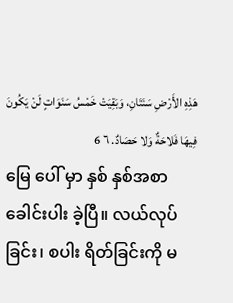هَذِهِ الأَرْضِ سَنَتَانِ، وَبَقِيَتْ خَمْسُ سَنَوَاتٍ لَنْ يَكُونَ فِيهَا فَلاحَةٌ وَلا حَصَادٌ. ٦ 6
မြေ ပေါ် မှာ နှစ် နှစ်အစာခေါင်းပါး ခဲ့ပြီ။ လယ်လုပ် ခြင်း၊ စပါး ရိတ်ခြင်းကို မ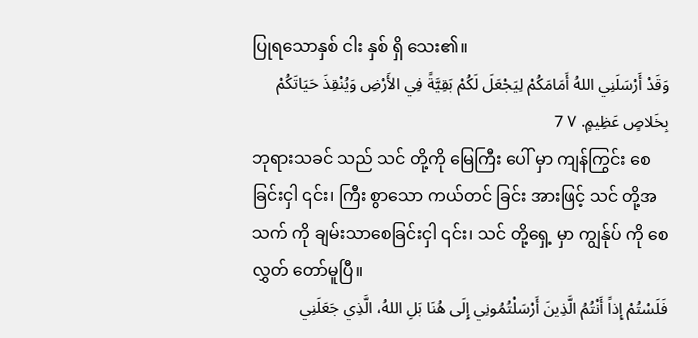ပြုရသောနှစ် ငါး နှစ် ရှိ သေး၏။
وَقَدْ أَرْسَلَنِي اللهُ أَمَامَكُمْ لِيَجْعَلَ لَكُمْ بَقِيَّةً فِي الأَرْضِ وَيُنْقِذَ حَيَاتَكُمْ بِخَلاصٍ عَظِيمٍ. ٧ 7
ဘုရားသခင် သည် သင် တို့ကို မြေကြီး ပေါ် မှာ ကျန်ကြွင်း စေခြင်းငှါ ၎င်း၊ ကြီး စွာသော ကယ်တင် ခြင်း အားဖြင့် သင် တို့အသက် ကို ချမ်းသာစေခြင်းငှါ ၎င်း၊ သင် တို့ရှေ့ မှာ ကျွန်ုပ် ကို စေလွှတ် တော်မူပြီ။
فَلَسْتُمْ إِذاً أَنْتُمُ الَّذِينَ أَرْسَلْتُمُونِي إِلَى هُنَا بَلِ اللهُ، الَّذِي جَعَلَنِي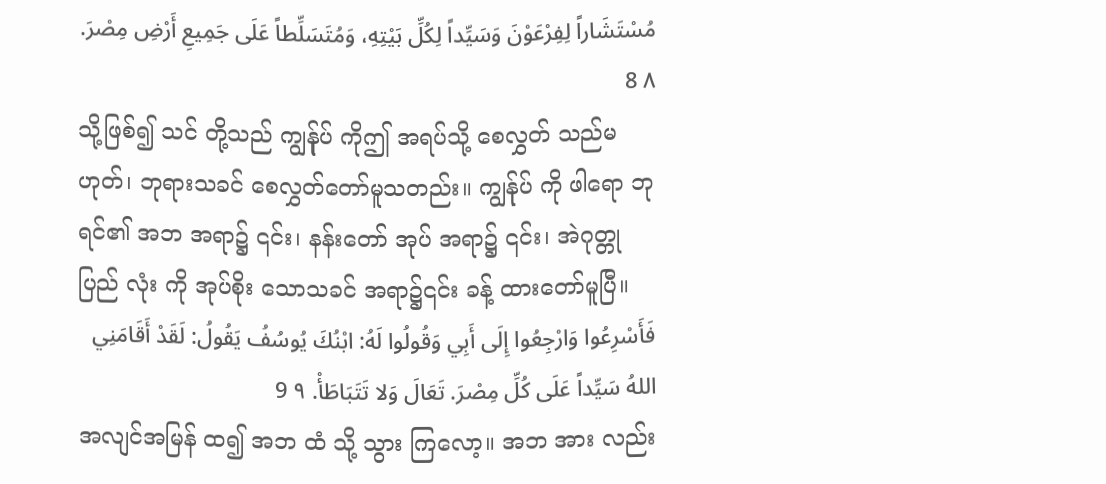مُسْتَشَاراً لِفِرْعَوْنَ وَسَيِّداً لِكُلِّ بَيْتِهِ، وَمُتَسَلِّطاً عَلَى جَمِيعِ أَرْضِ مِصْرَ. ٨ 8
သို့ဖြစ်၍ သင် တို့သည် ကျွန်ုပ် ကိုဤ အရပ်သို့ စေလွှတ် သည်မ ဟုတ်၊ ဘုရားသခင် စေလွှတ်တော်မူသတည်း။ ကျွန်ုပ် ကို ဖါရော ဘုရင်၏ အဘ အရာ၌ ၎င်း၊ နန်းတော် အုပ် အရာ၌ ၎င်း၊ အဲဂုတ္တု ပြည် လုံး ကို အုပ်စိုး သောသခင် အရာ၌၎င်း ခန့် ထားတော်မူပြီ။
فَأَسْرِعُوا وَارْجِعُوا إِلَى أَبِي وَقُولُوا لَهُ: ابْنُكَ يُوسُفُ يَقُولُ: لَقَدْ أَقَامَنِي اللهُ سَيِّداً عَلَى كُلِّ مِصْرَ. تَعَالَ وَلا تَتَبَاطَأْ. ٩ 9
အလျင်အမြန် ထ၍ အဘ ထံ သို့ သွား ကြလော့။ အဘ အား လည်း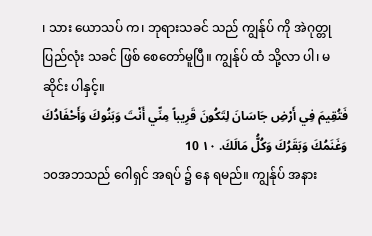၊ သား ယောသပ် က၊ ဘုရားသခင် သည် ကျွန်ုပ် ကို အဲဂုတ္တု ပြည်လုံး သခင် ဖြစ် စေတော်မူပြီ။ ကျွန်ုပ် ထံ သို့လာ ပါ၊ မ ဆိုင်း ပါနှင့်။
فَتُقِيمَ فِي أَرْضِ جَاسَانَ لِتَكُونَ قَرِيباً مِنِّي أَنْتَ وَبَنُوكَ وَأَحْفَادُكَ وَغَنَمُكَ وَبَقَرُكَ وَكُلُّ مَالَكَ. ١٠ 10
၁၀အဘသည် ဂေါရှင် အရပ် ၌ နေ ရမည်။ ကျွန်ုပ် အနား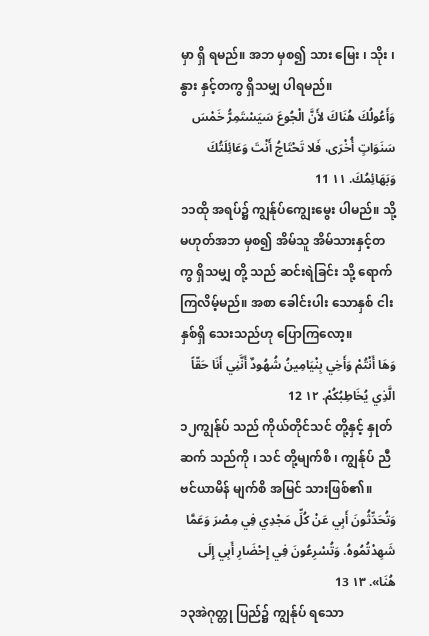မှာ ရှိ ရမည်။ အဘ မှစ၍ သား မြေး ၊ သိုး ၊ နွား နှင့်တကွ ရှိသမျှ ပါရမည်။
وَأَعُولُكَ هُنَاكَ لأَنَّ الْجُوعَ سَيَسْتَمِرُّ خَمْسَ سَنَوَاتٍ أُخْرَى، فَلا تَحْتَاجُ أَنْتَ وَعَائِلَتُكَ وَبَهَائِمُكَ. ١١ 11
၁၁ထို အရပ်၌ ကျွန်ုပ်ကျွေးမွေး ပါမည်။ သို့မဟုတ်အဘ မှစ၍ အိမ်သူ အိမ်သားနှင့်တကွ ရှိသမျှ တို့ သည် ဆင်းရဲခြင်း သို့ ရောက်ကြလိမ့်မည်။ အစာ ခေါင်းပါး သောနှစ် ငါး နှစ်ရှိ သေးသည်ဟု ပြောကြလော့။
وَهَا أَنْتُمْ وَأَخِي بِنْيَامِينُ شُهُودٌ أَنَّنِي أَنَا حَقّاً الَّذِي يُخَاطِبُكُمْ. ١٢ 12
၁၂ကျွန်ုပ် သည် ကိုယ်တိုင်သင် တို့နှင့် နှုတ်ဆက် သည်ကို ၊ သင် တို့မျက်စိ ၊ ကျွန်ုပ် ညီ ဗင်ယာမိန် မျက်စိ အမြင် သားဖြစ်၏။
وَتُحَدِّثُونَ أَبِي عَنْ كُلِّ مَجْدِي فِي مِصْرَ وَعَمَّا شَهِدْتُمُوهُ. وَتُسْرِعُونَ فِي إِحْضَارِ أَبِي إِلَى هُنَا». ١٣ 13
၁၃အဲဂုတ္တု ပြည်၌ ကျွန်ုပ် ရသော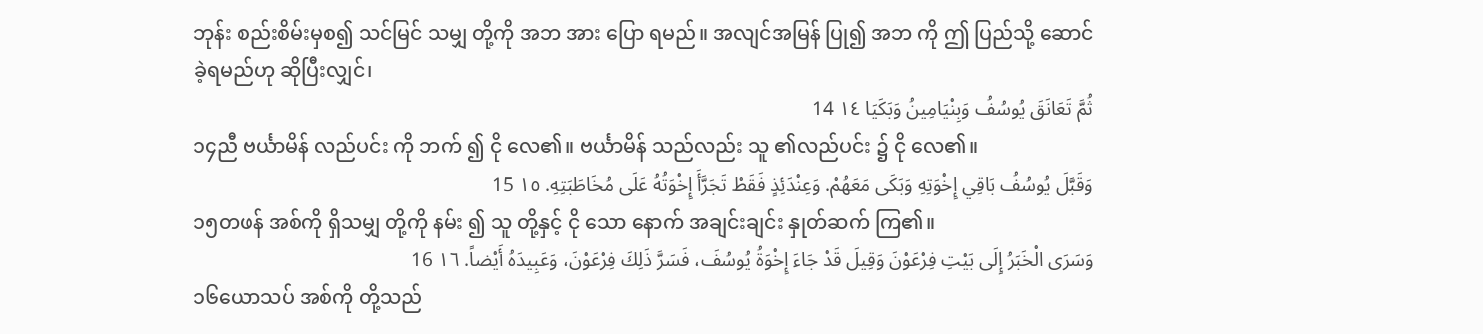ဘုန်း စည်းစိမ်းမှစ၍ သင်မြင် သမျှ တို့ကို အဘ အား ပြော ရမည်။ အလျင်အမြန် ပြု၍ အဘ ကို ဤ ပြည်သို့ ဆောင် ခဲ့ရမည်ဟု ဆိုပြီးလျှင်၊
ثُمَّ تَعَانَقَ يُوسُفُ وَبِنْيَامِينُ وَبَكَيَا ١٤ 14
၁၄ညီ ဗင်္ယာမိန် လည်ပင်း ကို ဘက် ၍ ငို လေ၏။ ဗင်္ယာမိန် သည်လည်း သူ ၏လည်ပင်း ၌ ငို လေ၏။
وَقَبَّلَ يُوسُفُ بَاقِي إِخْوَتِهِ وَبَكَى مَعَهُمْ. وَعِنْدَئِذٍ فَقَطْ تَجَرَّأَ إِخْوَتُهُ عَلَى مُخَاطَبَتِهِ. ١٥ 15
၁၅တဖန် အစ်ကို ရှိသမျှ တို့ကို နမ်း ၍ သူ တို့နှင့် ငို သော နောက် အချင်းချင်း နှုတ်ဆက် ကြ၏။
وَسَرَى الْخَبَرُ إِلَى بَيْتِ فِرْعَوْنَ وَقِيلَ قَدْ جَاءَ إِخْوَةُ يُوسُفَ، فَسَرَّ ذَلِكَ فِرْعَوْنَ، وَعَبِيدَهُ أَيْضاً. ١٦ 16
၁၆ယောသပ် အစ်ကို တို့သည်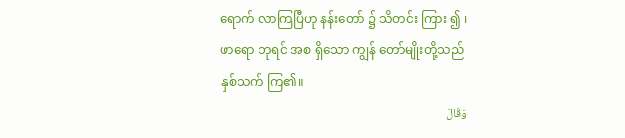ရောက် လာကြပြီဟု နန်းတော် ၌ သိတင်း ကြား ၍ ၊ ဖာရော ဘုရင် အစ ရှိသော ကျွန် တော်မျိုးတို့သည် နှစ်သက် ကြ၏။
وَقَالَ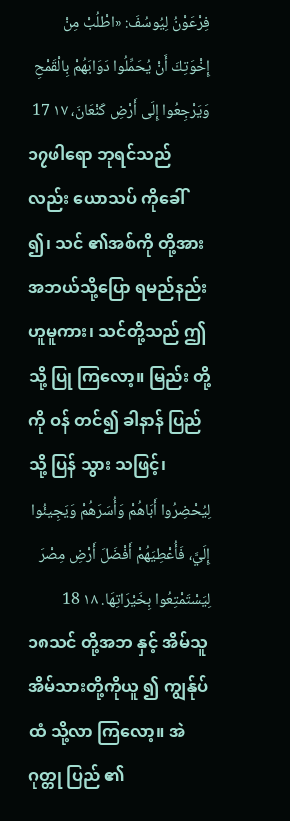فِرْعَوْنُ لِيُوسُفَ: «اطْلُبْ مِنْ إِخْوَتِكَ أَنْ يُحَمِّلُوا دَوَابَهُمْ بِالْقَمْحِ وَيَرْجِعُوا إِلَى أَرْضِ كَنْعَانَ، ١٧ 17
၁၇ဖါရော ဘုရင်သည်လည်း ယောသပ် ကိုခေါ် ၍၊ သင် ၏အစ်ကို တို့အား အဘယ်သို့ပြော ရမည်နည်းဟူမူကား၊ သင်တို့သည် ဤသို့ ပြု ကြလော့။ မြည်း တို့ကို ဝန် တင်၍ ခါနာန် ပြည် သို့ ပြန် သွား သဖြင့်၊
لِيُحْضِرُوا أَبَاهُمْ وَأُسَرَهُمْ وَيَجِيئُوا إِلَيَّ، فَأُعْطِيَهُمْ أَفْضَلَ أَرْضِ مِصْرَ لِيَسْتَمْتِعُوا بِخَيْرَاتِهَا. ١٨ 18
၁၈သင် တို့အဘ နှင့် အိမ်သူ အိမ်သားတို့ကိုယူ ၍ ကျွန်ုပ် ထံ သို့လာ ကြလော့။ အဲဂုတ္တု ပြည် ၏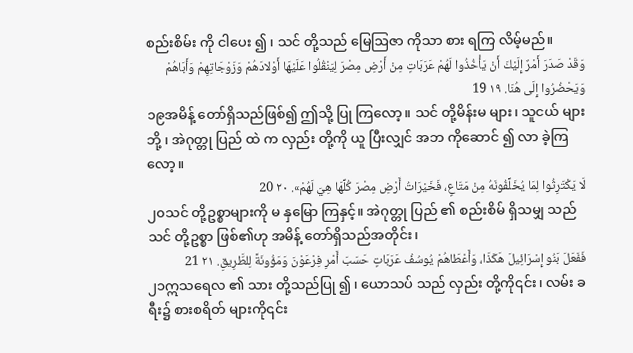စည်းစိမ်း ကို ငါပေး ၍ ၊ သင် တို့သည် မြေဩဇာ ကိုသာ စား ရကြ လိမ့်မည်။
وَقَدْ صَدَرَ أَمْرٌ إِلَيْكَ أَنْ يَأْخُذُوا لَهُمْ عَرَبَاتٍ مِنْ أَرْضِ مِصْرَ لِيَنْقُلُوا عَلَيْهَا أَوْلادَهُمْ وَزَوْجَاتِهِمْ وَأَبَاهُمْ وَيَحْضُرُوا إِلَى هُنَا. ١٩ 19
၁၉အမိန့် တော်ရှိသည်ဖြစ်၍ ဤသို့ ပြု ကြလော့။ သင် တို့မိန်းမ များ၊ သူငယ် များဘို့ ၊ အဲဂုတ္တု ပြည် ထဲ က လှည်း တို့ကို ယူ ပြီးလျှင် အဘ ကိုဆောင် ၍ လာ ခဲ့ကြလော့။
لَا يَكْتَرِثُوا لِمَا يُخَلِّفُونَهُ مِنْ مَتَاعٍ، فَخَيْرَاتُ أَرْضِ مِصْرَ كُلِّهَا هِيَ لَهُمْ». ٢٠ 20
၂၀သင် တို့ဥစ္စာများကို မ နှမြော ကြနှင့်။ အဲဂုတ္တု ပြည် ၏ စည်းစိမ် ရှိသမျှ သည် သင် တို့ဥစ္စာ ဖြစ်၏ဟု အမိန့် တော်ရှိသည်အတိုင်း၊
فَفَعَلَ بَنُو إِسْرَائِيلَ هَكَذَا، وَأَعْطَاهُمْ يُوسُفُ عَرَبَاتٍ حَسَبَ أَمْرِ فِرْعَوْنَ وَمَؤُونَةً لِلطَّرِيقِ. ٢١ 21
၂၁ဣသရေလ ၏ သား တို့သည်ပြု ၍ ၊ ယောသပ် သည် လှည်း တို့ကို၎င်း၊ လမ်း ခရီး၌ စားစရိတ် များကို၎င်း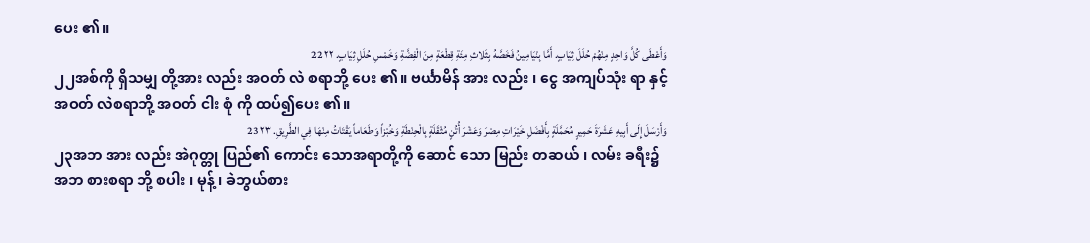ပေး ၏။
وَأَعْطَى كُلَّ وَاحِدٍ مِنْهُمْ حُلَلَ ثِيَابٍ. أَمَّا بِنْيَامِينُ فَخَصَّهُ بِثَلاثِ مِئَةِ قِطْعَةٍ مِنَ الْفِضَّةِ وَخَمْسِ حُلَلِ ثِيَابٍ. ٢٢ 22
၂၂အစ်ကို ရှိသမျှ တို့အား လည်း အဝတ် လဲ စရာဘို့ ပေး ၏။ ဗင်္ယာမိန် အား လည်း ၊ ငွေ အကျပ်သုံး ရာ နှင့် အဝတ် လဲစရာဘို့ အဝတ် ငါး စုံ ကို ထပ်၍ပေး ၏။
وَأَرْسَلَ إِلَى أَبِيهِ عَشَرَةَ حَمِيرٍ مُحَمَّلَةٍ بِأَفْضَلِ خَيْرَاتِ مِصْرَ وَعَشْرَ أُتُنٍ مُثْقَلَةٍ بِالْحِنْطَةِ وَخُبْزاً وَطَعَاماً يَقْتَاتُ مِنْهَا فِي الطَّرِيقِ. ٢٣ 23
၂၃အဘ အား လည်း အဲဂုတ္တု ပြည်၏ ကောင်း သောအရာတို့ကို ဆောင် သော မြည်း တဆယ် ၊ လမ်း ခရီး၌ အဘ စားစရာ ဘို့ စပါး ၊ မုန့် ၊ ခဲဘွယ်စား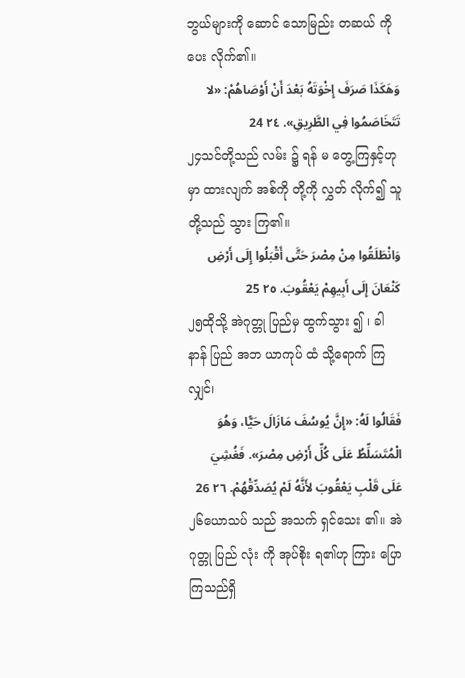ဘွယ်များကို ဆောင် သောမြည်း တဆယ် ကိုပေး လိုက်၏။
وَهَكَذَا صَرَفَ إِخْوَتَهُ بَعْدَ أَنْ أَوْصَاهُمْ: «لا تَتَخَاصَمُوا فِي الطَّرِيقِ». ٢٤ 24
၂၄သင်တို့သည် လမ်း ၌ ရန် မ တွေ့ကြနှင့်ဟု မှာ ထားလျက် အစ်ကို တို့ကို လွှတ် လိုက်၍ သူတို့သည် သွား ကြ၏။
وَانْطَلَقُوا مِنْ مِصْرَ حَتَّى أَقْبَلُوا إِلَى أَرْضِ كَنْعَانَ إِلَى أَبِيهِمْ يَعْقُوبَ. ٢٥ 25
၂၅ထိုသို့ အဲဂုတ္တု ပြည်မှ ထွက်သွား ၍ ၊ ခါနာန် ပြည် အဘ ယာကုပ် ထံ သို့ရောက် ကြလျှင်၊
فَقَالُوا لَهُ: «إِنَّ يُوسُفَ مَازَالَ حَيًّا، وَهُوَ الْمُتَسَلِّطُ عَلَى كُلِّ أَرْضِ مِصْرَ». فَغُشِيَ عَلَى قَلْبِ يَعْقُوبَ لأَنَّهُ لَمْ يُصَدِّقْهُمْ. ٢٦ 26
၂၆ယောသပ် သည် အသက် ရှင်သေး ၏။ အဲဂုတ္တု ပြည် လုံး ကို အုပ်စိုး ရ၏ဟု ကြား ပြောကြသည်ရှိ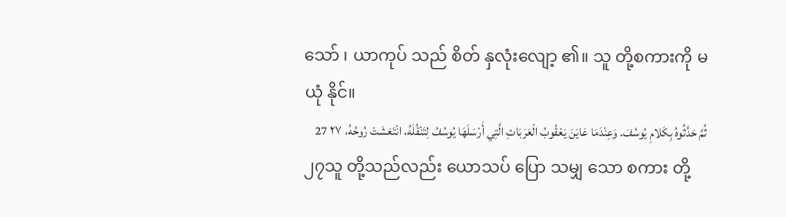သော် ၊ ယာကုပ် သည် စိတ် နှလုံးလျော့ ၏။ သူ တို့စကားကို မ ယုံ နိုင်။
ثُمَّ حَدَّثُوهُ بِكَلامِ يُوسُفَ. وَعِنْدَمَا عَايَنَ يَعْقُوبُ الْعَرَبَاتِ الَّتِي أَرْسَلَهَا يُوسُفُ لِتَنْقُلَهُ، انْتَعَشَتْ رُوحُهُ، ٢٧ 27
၂၇သူ တို့သည်လည်း ယောသပ် ပြော သမျှ သော စကား တို့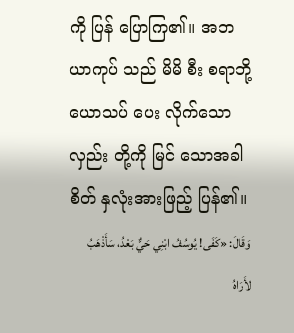ကို ပြန် ပြောကြ၏။ အဘ ယာကုပ် သည် မိမိ စီး စရာဘို့ ယောသပ် ပေး လိုက်သော လှည်း တို့ကို မြင် သောအခါ စိတ် နှလုံးအားဖြည့် ပြန်၏။
وَقَالَ: «كَفَى! يُوسُفُ ابْنِي حَيٌّ بَعْدُ، سَأَذْهَبُ لأَرَاهُ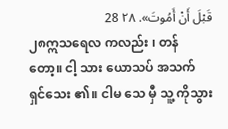قَبْلَ أَنْ أَمُوتَ». ٢٨ 28
၂၈ဣသရေလ ကလည်း ၊ တန် တော့။ ငါ့ သား ယောသပ် အသက် ရှင်သေး ၏။ ငါမ သေ မှီ သူ့ ကိုသွား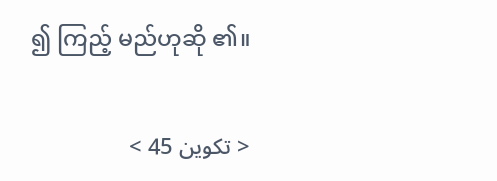၍ ကြည့် မည်ဟုဆို ၏။

< تكوين 45 >